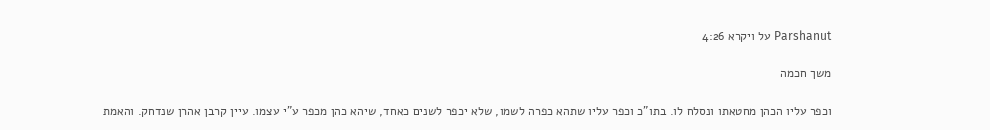Parshanut על ויקרא 4:26

משך חכמה

וכפר עליו הכהן מחטאתו ונסלח לו. בתו"כ וכפר עליו שתהא כפרה לשמו, שלא יכפר לשנים כאחד, שיהא כהן מכפר ע"י עצמו. עיין קרבן אהרן שנדחק. והאמת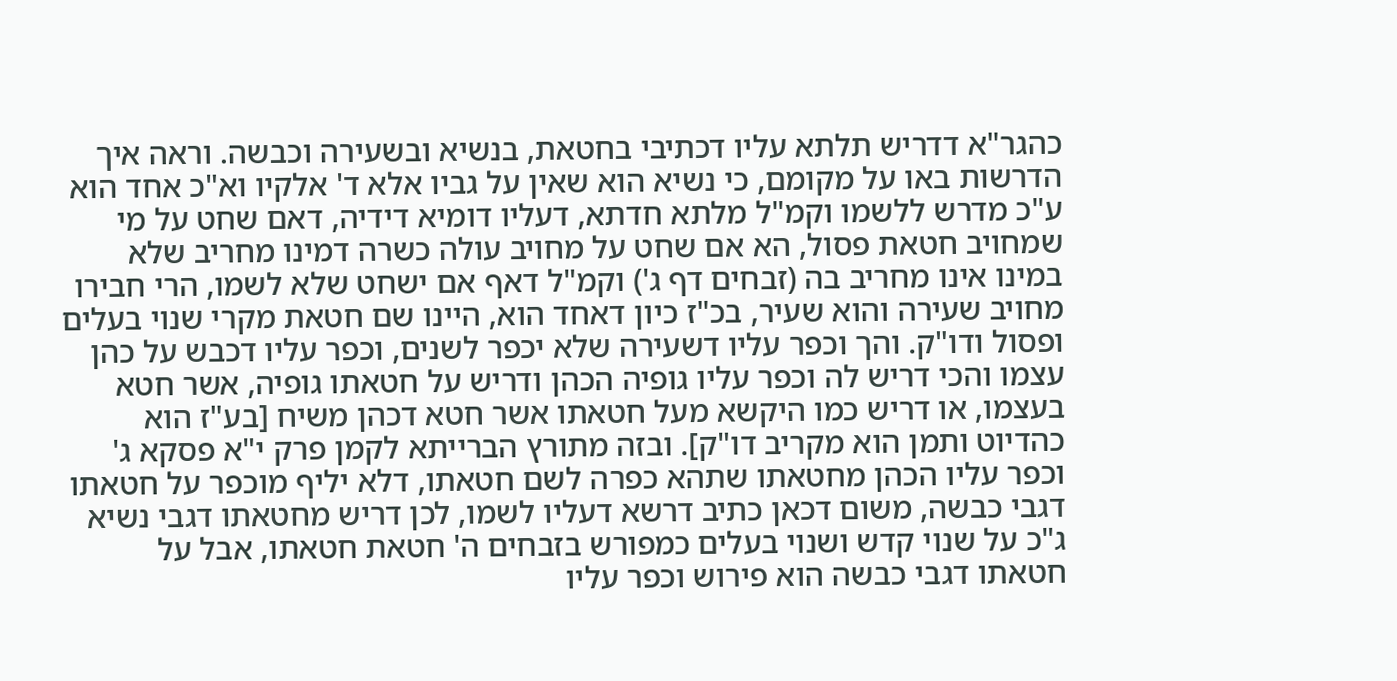כהגר"א דדריש תלתא עליו דכתיבי בחטאת, בנשיא ובשעירה וכבשה. וראה איך הדרשות באו על מקומם, כי נשיא הוא שאין על גביו אלא ד' אלקיו וא"כ אחד הוא ע"כ מדרש ללשמו וקמ"ל מלתא חדתא, דעליו דומיא דידיה, דאם שחט על מי שמחויב חטאת פסול, הא אם שחט על מחויב עולה כשרה דמינו מחריב שלא במינו אינו מחריב בה (זבחים דף ג') וקמ"ל דאף אם ישחט שלא לשמו, הרי חבירו מחויב שעירה והוא שעיר, בכ"ז כיון דאחד הוא, היינו שם חטאת מקרי שנוי בעלים ופסול ודו"ק. והך וכפר עליו דשעירה שלא יכפר לשנים, וכפר עליו דכבש על כהן עצמו והכי דריש לה וכפר עליו גופיה הכהן ודריש על חטאתו גופיה, אשר חטא בעצמו, או דריש כמו היקשא מעל חטאתו אשר חטא דכהן משיח [בע"ז הוא כהדיוט ותמן הוא מקריב דו"ק]. ובזה מתורץ הברייתא לקמן פרק י"א פסקא ג' וכפר עליו הכהן מחטאתו שתהא כפרה לשם חטאתו, דלא יליף מוכפר על חטאתו דגבי כבשה, משום דכאן כתיב דרשא דעליו לשמו, לכן דריש מחטאתו דגבי נשיא ג"כ על שנוי קדש ושנוי בעלים כמפורש בזבחים ה' חטאת חטאתו, אבל על חטאתו דגבי כבשה הוא פירוש וכפר עליו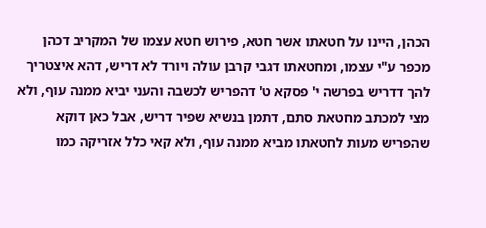הכהן, היינו על חטאתו אשר חטא, פירוש חטא עצמו של המקריב דכהן מכפר ע"י עצמו, ומחטאתו דגבי קרבן עולה ויורד לא דריש, דהא איצטריך להך דדריש בפרשה י' פסקא ט' דהפריש לכשבה והעני יביא ממנה עוף, ולא מצי למכתב מחטאת סתם, דתמן בנשיא שפיר דריש, אבל כאן דוקא שהפריש מעות לחטאתו מביא ממנה עוף, ולא קאי כלל אזריקה כמו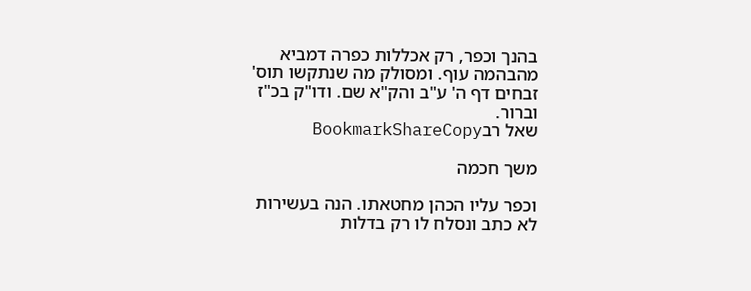בהנך וכפר, רק אכללות כפרה דמביא מהבהמה עוף. ומסולק מה שנתקשו תוס' זבחים דף ה' ע"ב והק"א שם. ודו"ק בכ"ז וברור.
שאל רבBookmarkShareCopy

משך חכמה

וכפר עליו הכהן מחטאתו. הנה בעשירות לא כתב ונסלח לו רק בדלות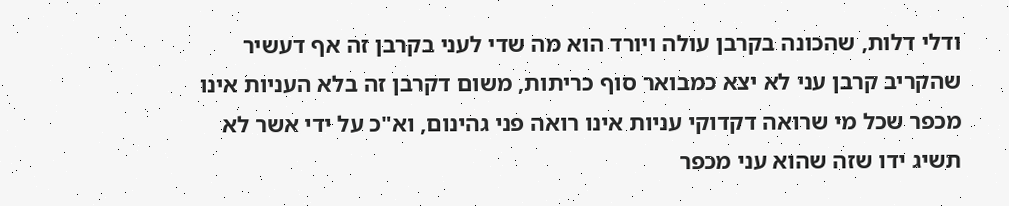ודלי דלות, שהכונה בקרבן עולה ויורד הוא מה שדי לעני בקרבן זה אף דעשיר שהקריב קרבן עני לא יצא כמבואר סוף כריתות, משום דקרבן זה בלא העניות אינו מכפר שכל מי שרואה דקדוקי עניות אינו רואה פני גהינום, וא"כ על ידי אשר לא תשיג ידו שזה שהוא עני מכפר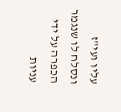עליו ועי"ז ונסלח לו שנגמר הכפרה על ידי עניות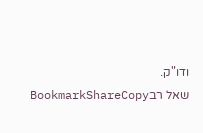ודו"ק.
שאל רבBookmarkShareCopy